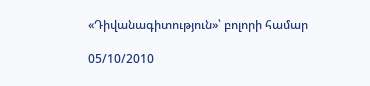«Դիվանագիտություն»՝ բոլորի համար

05/10/2010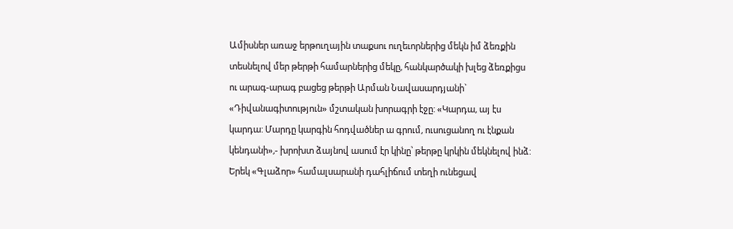Ամիսներ առաջ երթուղային տաքսու ուղեւորներից մեկն իմ ձեռքին տեսնելով մեր թերթի համարներից մեկը, հանկարծակի խլեց ձեռքիցս ու արագ-արագ բացեց թերթի Արման Նավասարդյանի` «Դիվանագիտություն» մշտական խորագրի էջը: «Կարդա, այ էս կարդա: Մարդը կարգին հոդվածներ ա գրում, ուսուցանող ու էնքան կենդանի»,- խրոխտ ձայնով ասում էր կինը՝ թերթը կրկին մեկնելով ինձ: Երեկ «Գլաձոր» համալսարանի դահլիճում տեղի ունեցավ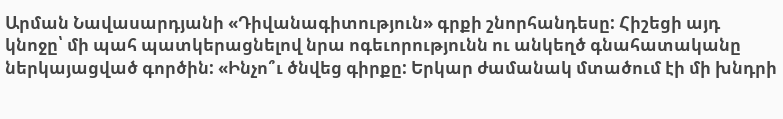Արման Նավասարդյանի «Դիվանագիտություն» գրքի շնորհանդեսը: Հիշեցի այդ կնոջը՝ մի պահ պատկերացնելով նրա ոգեւորությունն ու անկեղծ գնահատականը ներկայացված գործին: «Ինչո՞ւ ծնվեց գիրքը: Երկար ժամանակ մտածում էի մի խնդրի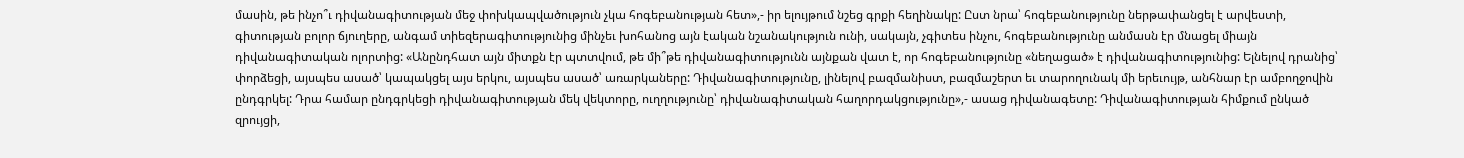մասին, թե ինչո՞ւ դիվանագիտության մեջ փոխկապվածություն չկա հոգեբանության հետ»,- իր ելույթում նշեց գրքի հեղինակը: Ըստ նրա՝ հոգեբանությունը ներթափանցել է արվեստի, գիտության բոլոր ճյուղերը, անգամ տիեզերագիտությունից մինչեւ խոհանոց այն էական նշանակություն ունի, սակայն, չգիտես ինչու, հոգեբանությունը անմասն էր մնացել միայն դիվանագիտական ոլորտից: «Անընդհատ այն միտքն էր պտտվում, թե մի՞թե դիվանագիտությունն այնքան վատ է, որ հոգեբանությունը «նեղացած» է դիվանագիտությունից: Ելնելով դրանից՝ փորձեցի, այսպես ասած՝ կապակցել այս երկու, այսպես ասած՝ առարկաները: Դիվանագիտությունը, լինելով բազմանիստ, բազմաշերտ եւ տարողունակ մի երեւույթ, անհնար էր ամբողջովին ընդգրկել: Դրա համար ընդգրկեցի դիվանագիտության մեկ վեկտորը, ուղղությունը՝ դիվանագիտական հաղորդակցությունը»,- ասաց դիվանագետը: Դիվանագիտության հիմքում ընկած զրույցի,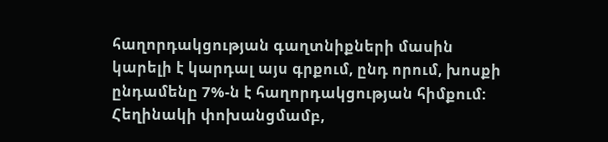հաղորդակցության գաղտնիքների մասին կարելի է կարդալ այս գրքում, ընդ որում, խոսքի ընդամենը 7%-ն է հաղորդակցության հիմքում: Հեղինակի փոխանցմամբ,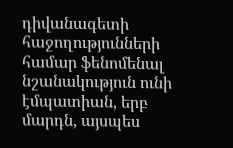դիվանագետի հաջողությունների համար ֆենոմենալ նշանակություն ունի էմպատիան, երբ մարդն, այսպես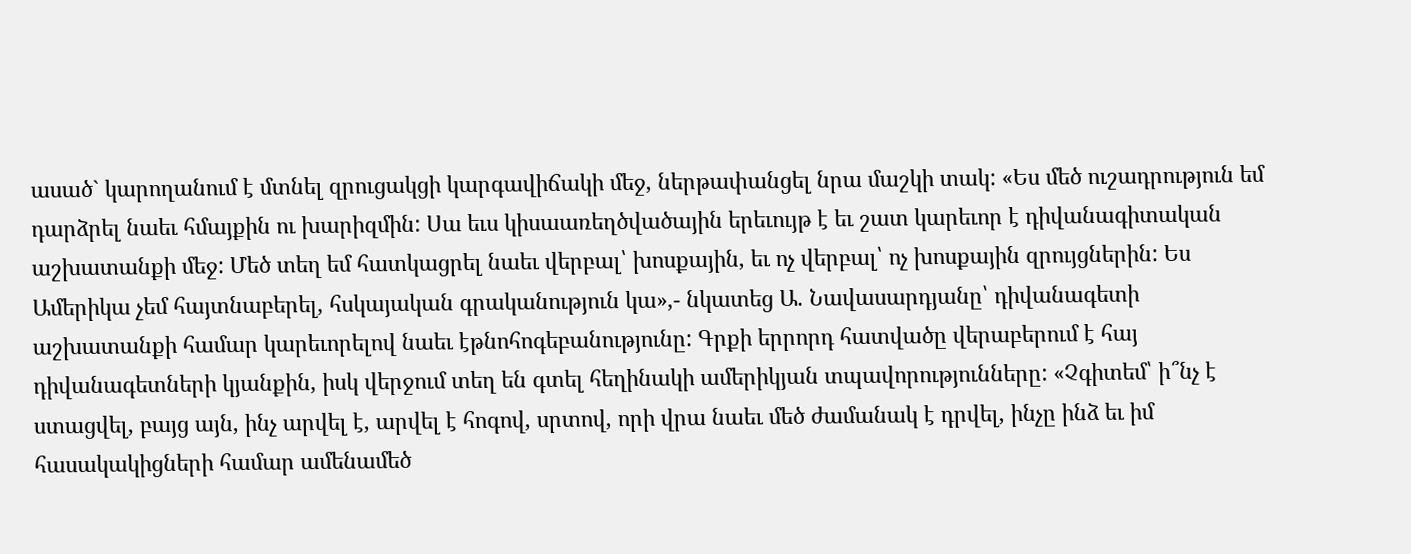ասած` կարողանում է մտնել զրուցակցի կարգավիճակի մեջ, ներթափանցել նրա մաշկի տակ: «Ես մեծ ուշադրություն եմ դարձրել նաեւ հմայքին ու խարիզմին: Սա եւս կիսաառեղծվածային երեւույթ է եւ շատ կարեւոր է դիվանագիտական աշխատանքի մեջ: Մեծ տեղ եմ հատկացրել նաեւ վերբալ՝ խոսքային, եւ ոչ վերբալ՝ ոչ խոսքային զրույցներին: Ես Ամերիկա չեմ հայտնաբերել, հսկայական գրականություն կա»,- նկատեց Ա. Նավասարդյանը՝ դիվանագետի աշխատանքի համար կարեւորելով նաեւ էթնոհոգեբանությունը: Գրքի երրորդ հատվածը վերաբերում է հայ դիվանագետների կյանքին, իսկ վերջում տեղ են գտել հեղինակի ամերիկյան տպավորությունները: «Չգիտեմ՝ ի՞նչ է ստացվել, բայց այն, ինչ արվել է, արվել է հոգով, սրտով, որի վրա նաեւ մեծ ժամանակ է դրվել, ինչը ինձ եւ իմ հասակակիցների համար ամենամեծ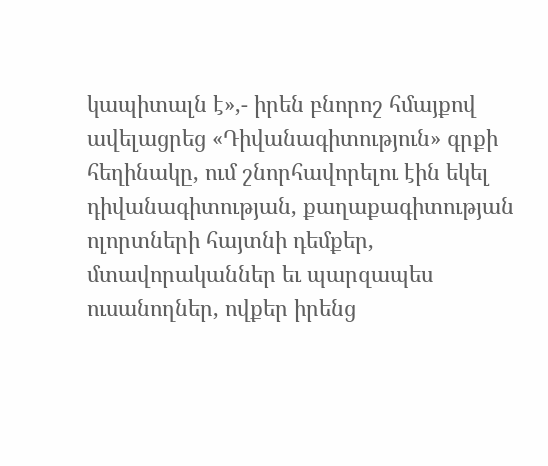կապիտալն է»,- իրեն բնորոշ հմայքով ավելացրեց «Դիվանագիտություն» գրքի հեղինակը, ում շնորհավորելու էին եկել դիվանագիտության, քաղաքագիտության ոլորտների հայտնի դեմքեր, մտավորականներ եւ պարզապես ուսանողներ, ովքեր իրենց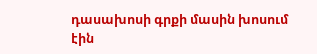դասախոսի գրքի մասին խոսում էին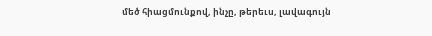մեծ հիացմունքով, ինչը, թերեւս, լավագույն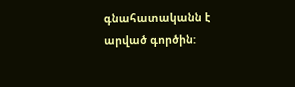գնահատականն է արված գործին: